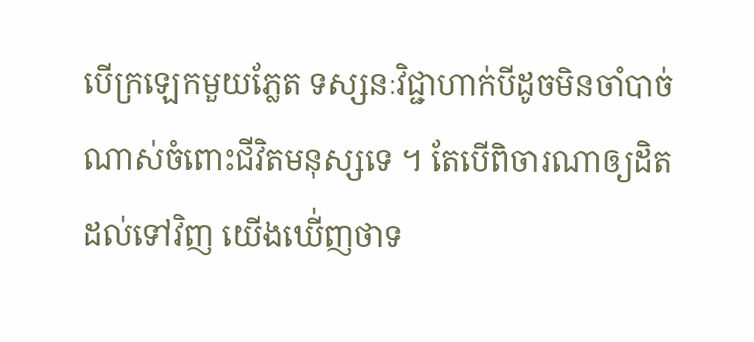បើក្រឡេកមួយភ្លែត ទស្សនៈវិជ្ជាហាក់បីដូចមិនចាំបាច់ណាស់ចំពោះជីវិតមនុស្សទេ ។ តែបើពិចារណាឲ្យដិតដល់ទៅវិញ យើងឃើ់ញថាទ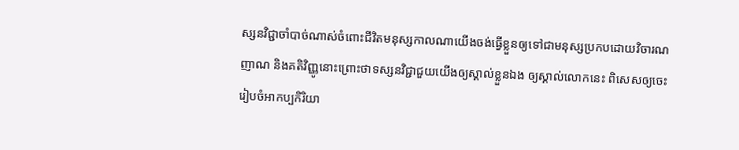ស្សនវិជ្ជាចាំបាច់ណាស់ចំពោះជីវិតមនុស្សកាលណាយើងចង់ធ្វើខ្លួនឲ្យទៅជាមនុស្សប្រកបដោយវិចារណញាណ និងគតិវិញ្ញូនោះព្រោះថាទស្សនវិជ្ជាជួយយើងឲ្យស្គាល់ខ្លួនឯង ឲ្យស្គាល់លោកនេះ ពិសេសឲ្យចេះរៀបចំអាកប្បកិរិយា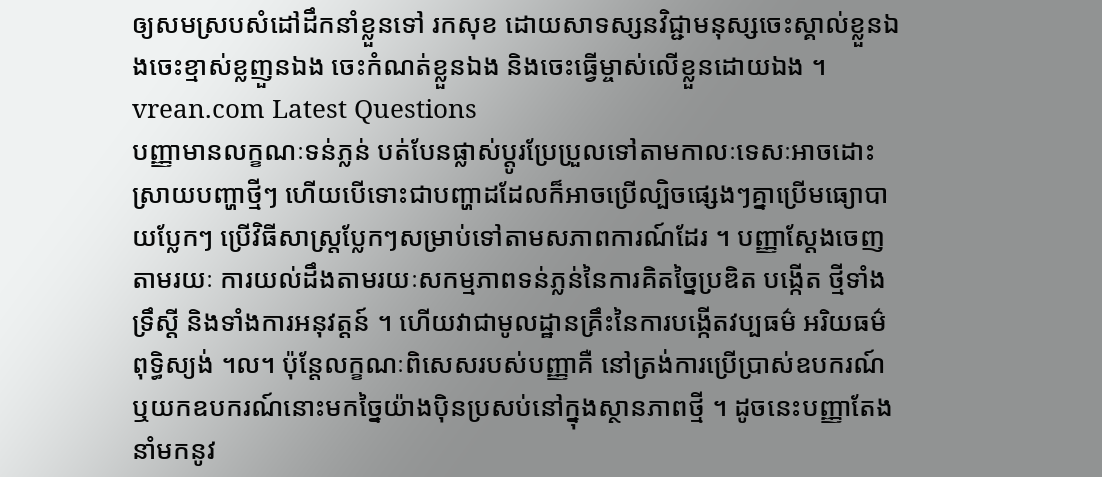ឲ្យសមស្របសំដៅដឹកនាំខ្លួនទៅ រកសុខ ដោយសាទស្សនវិជ្ជាមនុស្សចេះស្គាល់ខ្លួនឯងចេះខ្មាស់ខ្លញួនឯង ចេះកំណត់ខ្លួនឯង និងចេះធ្វើម្ចាស់លើខ្លួនដោយឯង ។
vrean.com Latest Questions
បញ្ញាមានលក្ខណៈទន់ភ្លន់ បត់បែនផ្លាស់ប្តូរប្រែប្រួលទៅតាមកាលៈទេសៈអាចដោះស្រាយបញ្ហាថ្មីៗ ហើយបើទោះជាបញ្ហាដដែលក៏អាចប្រើល្បិចផ្សេងៗគ្នាប្រើមធ្យោបាយប្លែកៗ ប្រើវិធីសាស្រ្តប្លែកៗសម្រាប់ទៅតាមសភាពការណ៍ដែរ ។ បញ្ញាស្តែងចេញតាមរយៈ ការយល់ដឹងតាមរយៈសកម្មភាពទន់ភ្លន់នៃការគិតច្នៃប្រឌិត បង្កើត ថ្មីទាំងទ្រឹស្តី និងទាំងការអនុវត្តន៍ ។ ហើយវាជាមូលដ្ឋានគ្រឹះនៃការបង្កើតវប្បធម៌ អរិយធម៌ ពុទ្ធិស្យង់ ។ល។ ប៉ុន្តែលក្ខណៈពិសេសរបស់បញ្ញាគឺ នៅត្រង់ការប្រើប្រាស់ឧបករណ៍ ឬយកឧបករណ៍នោះមកច្នៃយ៉ាងប៉ិនប្រសប់នៅក្នុងស្ថានភាពថ្មី ។ ដូចនេះបញ្ញាតែងនាំមកនូវ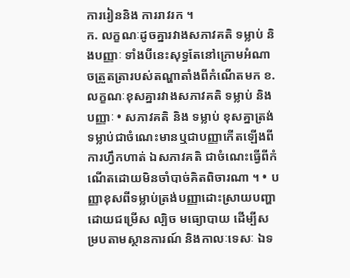ការរៀននិង ការរាវរក ។
ក. លក្ខណៈដូចគ្នារវាងសភាវគតិ ទម្លាប់ និងបញ្ញាៈ ទាំងបីនេះសុទ្ធតែនៅក្រោមអំណាចត្រួតត្រារបស់តណ្ហាតាំងពីកំណើតមក ខ. លក្ខណៈខុសគ្នារវាងសភាវគតិ ទម្លាប់ និងបញ្ញាៈ • សភាវគតិ និង ទម្លាប់ ខុសគ្នាត្រង់ទម្លាប់ជាចំណេះមានឬជាបញ្ញាកើតឡើងពីការហ្វឹកហាត់ ឯសភាវគតិ ជាចំណេះធ្វើពីកំណើតដោយមិនចាំបាច់គិតពិចារណា ។ • បញ្ញាខុសពីទម្លាប់ត្រង់បញ្ញាដោះស្រាយបញ្ហាដោយជម្រើស ល្បិច មធ្យោបាយ ដើម្បីសម្របតាមស្ថានការណ៍ និងកាលៈទេសៈ ឯទ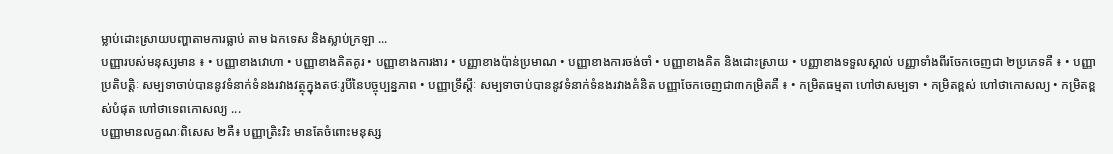ម្លាប់ដោះស្រាយបញ្ហាតាមការធ្លាប់ តាម ឯកទេស និងស្លាប់ក្រឡា ...
បញ្ញារបស់មនុស្សមាន ៖ • បញ្ញាខាងវោហា • បញ្ញាខាងគិតគូរ • បញ្ញាខាងការងារ • បញ្ញាខាងប៉ាន់ប្រមាណ • បញ្ញាខាងការចង់ចាំ • បញ្ញាខាងគិត និងដោះស្រាយ • បញ្ញាខាងទទួលស្គាល់ បញ្ញាទាំងពីរចែកចេញជា ២ប្រភេទគឺ ៖ • បញ្ញាប្រតិបត្តិៈ សម្បទាចាប់បាននូវទំនាក់ទំនងរវាងវត្ថុក្នុងតថៈរូបីនៃបច្ចុប្បន្នភាព • បញ្ញាទ្រឹស្តីៈ សម្បទាចាប់បាននូវទំនាក់ទំនងរវាងគំនិត បញ្ញាចែកចេញជា៣កម្រិតគឺ ៖ • កម្រិតធម្មតា ហៅថាសម្បទា • កម្រិតខ្ពស់ ហៅថាកោសល្យ • កម្រិតខ្ពស់បំផុត ហៅថាទេពកោសល្យ ...
បញ្ញាមានលក្ខណៈពិសេស ២គឺ៖ បញ្ញាត្រិះរិះ មានតែចំពោះមនុស្ស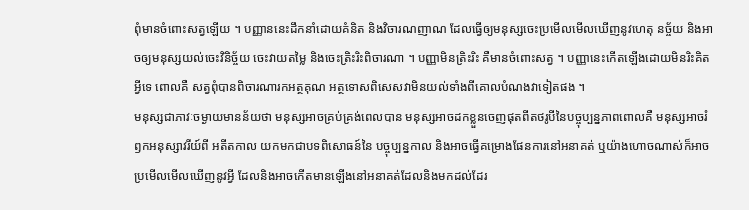ពុំមានចំពោះសត្វឡើយ ។ បញ្ញាននេះដឹកនាំដោយគំនិត និងវិចារណញាណ ដែលធ្វើឲ្យមនុស្សចេះប្រមើលមើលឃើញនូវហេតុ នច្ច័យ និងអាចឲ្យមនុស្សយល់ចេះវិនិច្ច័យ ចេះវាយតម្លៃ និងចេះត្រិះរិះពិចារណា ។ បញ្ញាមិនត្រិះរិះ គឺមានចំពោះសត្វ ។ បញ្ញានេះកើតឡើងដោយមិនរិះគិតអ្វីទេ ពោលគឺ សត្វពុំបានពិចារណារកអត្ថគុណ អត្ថទោសពិសេសវាមិនយល់ទាំងពីគោលបំណងវាទៀតផង ។
មនុស្សជាភាវៈចម្ងាយមានន័យថា មនុស្សអាចគ្រប់គ្រង់ពេលបាន មនុស្សអាចដកខ្លួនចេញផុតពីតថរូបីនៃបច្ចុប្បន្នភាពពោលគឺ មនុស្សអាចរំឭកអនុស្សាវរីយ៍ពី អតីតកាល យកមកជាបទពិសោធន៍នៃ បច្ចុប្បន្នកាល និងអាចធ្វើគម្រោងផែនការនៅអនាគត់ ឬយ៉ាងហោចណាស់ក៏អាចប្រមើលមើលឃើញនូវអ្វី ដែលនិងអាចកើតមានឡើងនៅអនាគត់ដែលនិងមកដល់ដែរ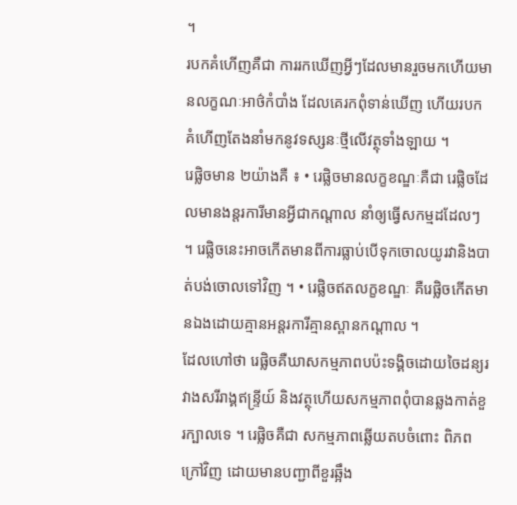។
របកគំហើញគឺជា ការរកឃើញអ្វីៗដែលមានរួចមកហើយមានលក្ខណៈអាថ៌កំបាំង ដែលគេរកពុំទាន់ឃើញ ហើយរបកគំហើញតែងនាំមកនូវទស្សនៈថ្មីលើវត្ថុទាំងឡាយ ។
រេផ្លិចមាន ២យ៉ាងគឺ ៖ • រេផ្លិចមានលក្ខខណ្ឌៈគឺជា រេផ្លិចដែលមានងន្តរការីមានអ្វីជាកណ្តាល នាំឲ្យធ្វើសកម្មដដែលៗ ។ រេផ្លិចនេះអាចកើតមានពីការធ្លាប់បើទុកចោលយូរវានិងបាត់បង់ចោលទៅវិញ ។ • រេផ្លិចឥតលក្ខខណ្ឌៈ គឺរេផ្លិចកើតមានឯងដោយគ្មានអន្តរការីគ្មានស្ពានកណ្តាល ។
ដែលហៅថា រេផ្លិចគឺឃាសកម្មភាពបប៉ះទង្គិចដោយចៃដន្យរវាងសរីរាង្គឥន្រ្ទីយ៍ និងវត្ថុហើយសកម្មភាពពុំបានឆ្លងកាត់ខួរក្បាលទេ ។ រេផ្លិចគឺជា សកម្មភាពឆ្លើយតបចំពោះ ពិភពក្រៅវិញ ដោយមានបញ្ជាពីខួរឆ្អឹង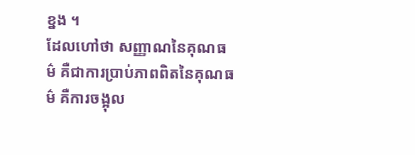ខ្នង ។
ដែលហៅថា សញ្ញាណនៃគុណធម៌ គឺជាការប្រាប់ភាពពិតនៃគុណធម៌ គឺការចង្អុល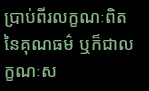ប្រាប់ពីរលក្ខណៈពិតនៃគុណធម៌ ឬក៏ជាលក្ខណៈស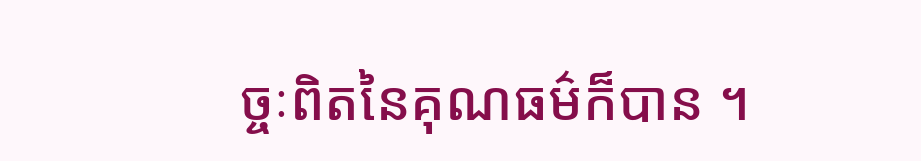ច្ចៈពិតនៃគុណធម៌ក៏បាន ។